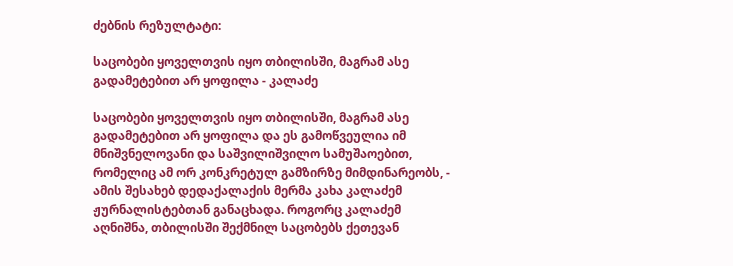ძებნის რეზულტატი:

საცობები ყოველთვის იყო თბილისში, მაგრამ ასე გადამეტებით არ ყოფილა - კალაძე

საცობები ყოველთვის იყო თბილისში, მაგრამ ასე გადამეტებით არ ყოფილა და ეს გამოწვეულია იმ მნიშვნელოვანი და საშვილიშვილო სამუშაოებით, რომელიც ამ ორ კონკრეტულ გამზირზე მიმდინარეობს, - ამის შესახებ დედაქალაქის მერმა კახა კალაძემ ჟურნალისტებთან განაცხადა. როგორც კალაძემ აღნიშნა, თბილისში შექმნილ საცობებს ქეთევან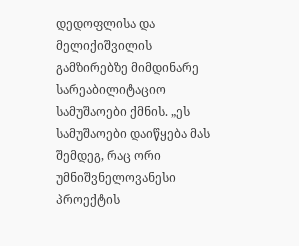დედოფლისა და მელიქიშვილის გამზირებზე მიმდინარე სარეაბილიტაციო სამუშაოები ქმნის. „ეს სამუშაოები დაიწყება მას შემდეგ, რაც ორი უმნიშვნელოვანესი პროექტის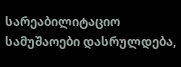სარეაბილიტაციო სამუშაოები დასრულდება,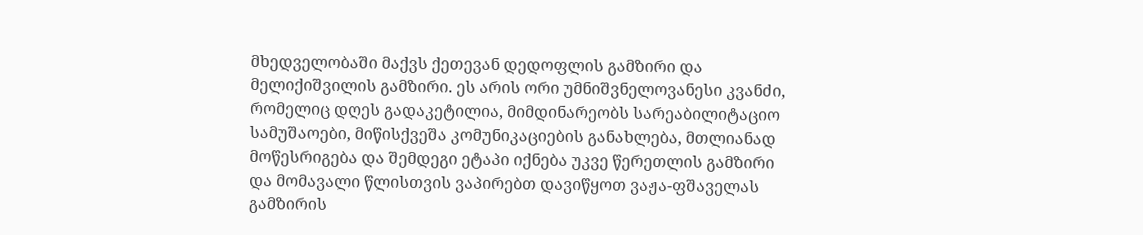მხედველობაში მაქვს ქეთევან დედოფლის გამზირი და მელიქიშვილის გამზირი. ეს არის ორი უმნიშვნელოვანესი კვანძი, რომელიც დღეს გადაკეტილია, მიმდინარეობს სარეაბილიტაციო სამუშაოები, მიწისქვეშა კომუნიკაციების განახლება, მთლიანად მოწესრიგება და შემდეგი ეტაპი იქნება უკვე წერეთლის გამზირი და მომავალი წლისთვის ვაპირებთ დავიწყოთ ვაჟა-ფშაველას გამზირის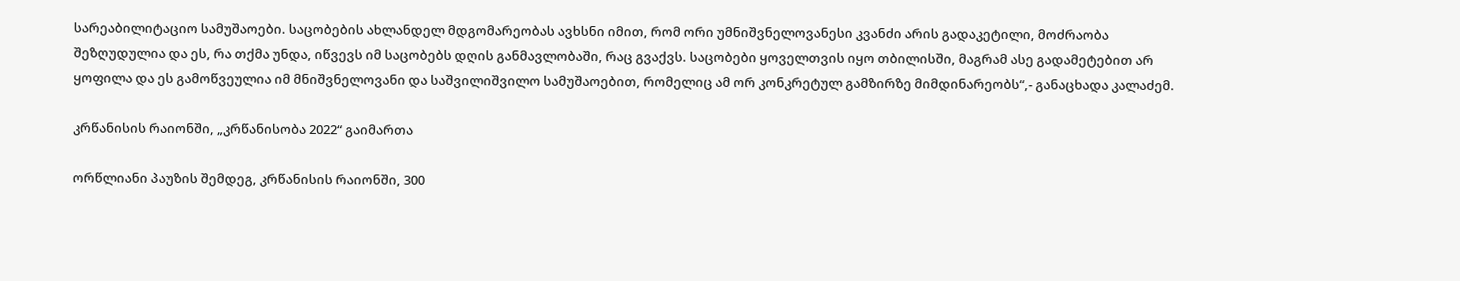სარეაბილიტაციო სამუშაოები. საცობების ახლანდელ მდგომარეობას ავხსნი იმით, რომ ორი უმნიშვნელოვანესი კვანძი არის გადაკეტილი, მოძრაობა შეზღუდულია და ეს, რა თქმა უნდა, იწვევს იმ საცობებს დღის განმავლობაში, რაც გვაქვს. საცობები ყოველთვის იყო თბილისში, მაგრამ ასე გადამეტებით არ ყოფილა და ეს გამოწვეულია იმ მნიშვნელოვანი და საშვილიშვილო სამუშაოებით, რომელიც ამ ორ კონკრეტულ გამზირზე მიმდინარეობს“,- განაცხადა კალაძემ.

კრწანისის რაიონში, „კრწანისობა 2022“ გაიმართა

ორწლიანი პაუზის შემდეგ, კრწანისის რაიონში, 300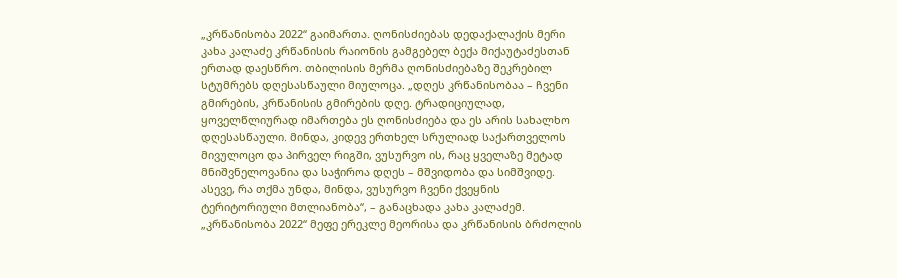„კრწანისობა 2022“ გაიმართა. ღონისძიებას დედაქალაქის მერი კახა კალაძე კრწანისის რაიონის გამგებელ ბექა მიქაუტაძესთან ერთად დაესწრო. თბილისის მერმა ღონისძიებაზე შეკრებილ სტუმრებს დღესასწაული მიულოცა. „დღეს კრწანისობაა – ჩვენი გმირების, კრწანისის გმირების დღე. ტრადიციულად, ყოველწლიურად იმართება ეს ღონისძიება და ეს არის სახალხო დღესასწაული. მინდა, კიდევ ერთხელ სრულიად საქართველოს მივულოცო და პირველ რიგში, ვუსურვო ის, რაც ყველაზე მეტად მნიშვნელოვანია და საჭიროა დღეს – მშვიდობა და სიმშვიდე. ასევე, რა თქმა უნდა, მინდა, ვუსურვო ჩვენი ქვეყნის ტერიტორიული მთლიანობა“, – განაცხადა კახა კალაძემ. „კრწანისობა 2022“ მეფე ერეკლე მეორისა და კრწანისის ბრძოლის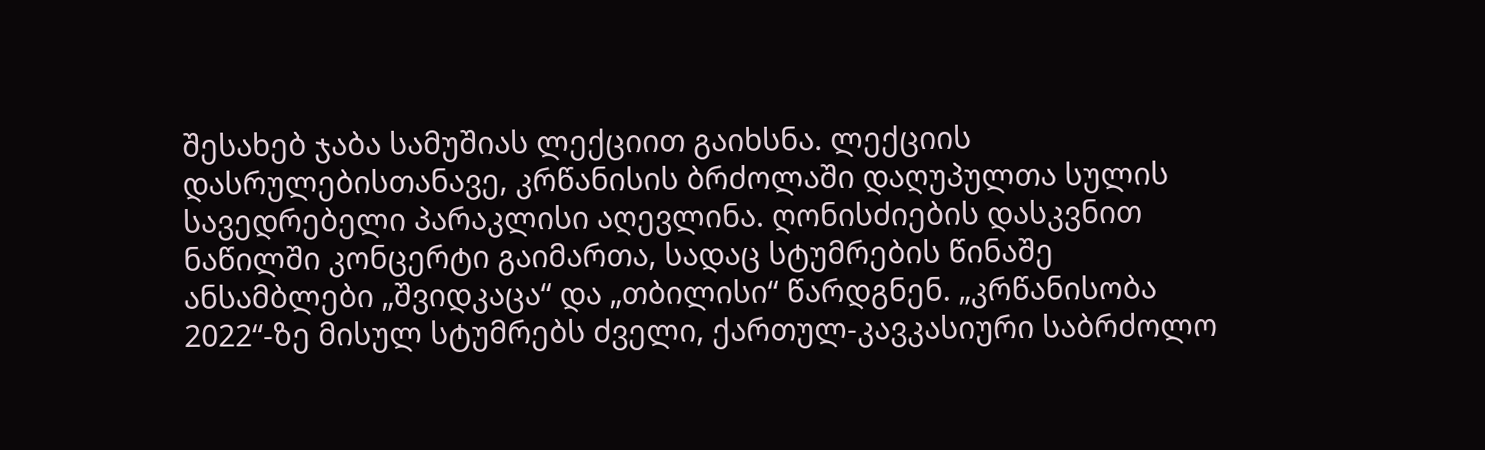შესახებ ჯაბა სამუშიას ლექციით გაიხსნა. ლექციის დასრულებისთანავე, კრწანისის ბრძოლაში დაღუპულთა სულის სავედრებელი პარაკლისი აღევლინა. ღონისძიების დასკვნით ნაწილში კონცერტი გაიმართა, სადაც სტუმრების წინაშე ანსამბლები „შვიდკაცა“ და „თბილისი“ წარდგნენ. „კრწანისობა 2022“-ზე მისულ სტუმრებს ძველი, ქართულ-კავკასიური საბრძოლო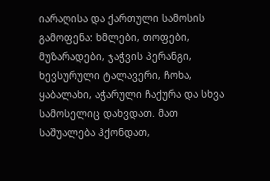იარაღისა და ქართული სამოსის გამოფენა: ხმლები, თოფები, მუზარადები, ჯაჭვის პერანგი, ხევსურული ტალავერი, ჩოხა, ყაბალახი, აჭარული ჩაქურა და სხვა სამოსელიც დახვდათ. მათ საშუალება ჰქონდათ,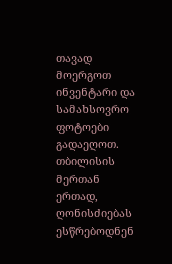თავად მოერგოთ ინვენტარი და სამახსოვრო ფოტოები გადაეღოთ. თბილისის მერთან ერთად, ღონისძიებას ესწრებოდნენ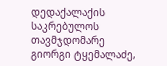დედაქალაქის საკრებულოს თავმჯდომარე გიორგი ტყემალაძე,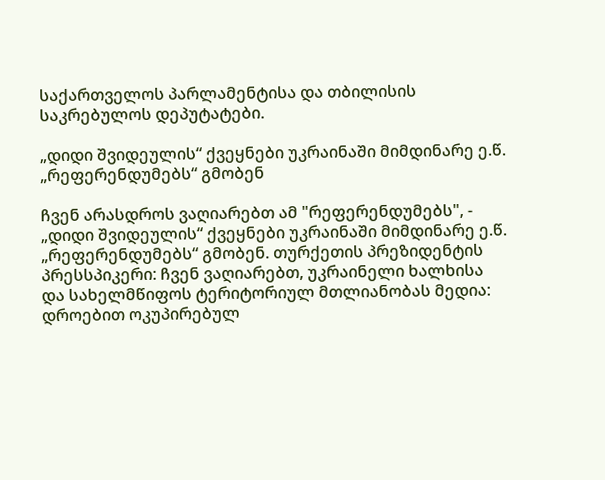საქართველოს პარლამენტისა და თბილისის საკრებულოს დეპუტატები.

„დიდი შვიდეულის“ ქვეყნები უკრაინაში მიმდინარე ე.წ. „რეფერენდუმებს“ გმობენ

ჩვენ არასდროს ვაღიარებთ ამ "რეფერენდუმებს", - „დიდი შვიდეულის“ ქვეყნები უკრაინაში მიმდინარე ე.წ. „რეფერენდუმებს“ გმობენ. თურქეთის პრეზიდენტის პრესსპიკერი: ჩვენ ვაღიარებთ, უკრაინელი ხალხისა და სახელმწიფოს ტერიტორიულ მთლიანობას მედია: დროებით ოკუპირებულ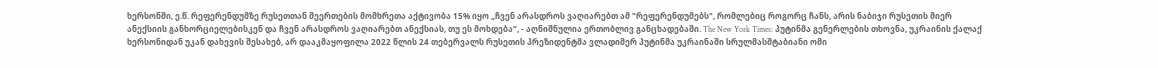ხერსონში, ე.წ. რეფერენდუმზე რუსეთთან შეერთების მომხრეთა აქტივობა 15% იყო „ჩვენ არასდროს ვაღიარებთ ამ "რეფერენდუმებს", რომლებიც როგორც ჩანს, არის ნაბიჯი რუსეთის მიერ ანექსიის განხორციელებისკენ და ჩვენ არასდროს ვაღიარებთ ანექსიას, თუ ეს მოხდება“, - აღნიშნულია ერთობლივ განცხადებაში. The New York Times: პუტინმა გენერლების თხოვნა, უკრაინის ქალაქ ხერსონიდან უკან დახევის შესახებ, არ დააკმაყოფილა 2022 წლის 24 თებერვალს რუსეთის პრეზიდენტმა ვლადიმერ პუტინმა უკრაინაში სრულმასშტაბიანი ომი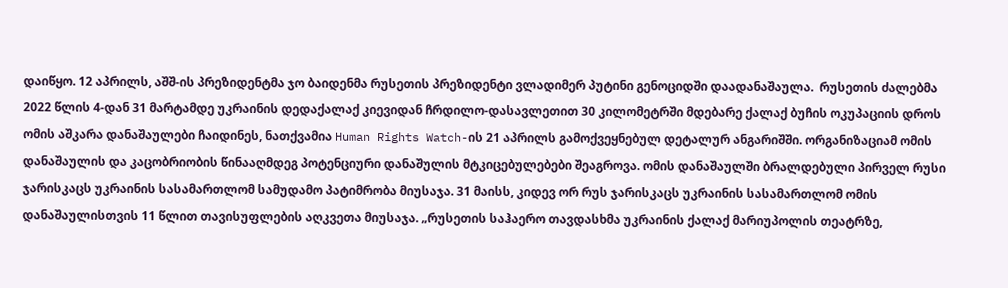დაიწყო. 12 აპრილს, აშშ-ის პრეზიდენტმა ჯო ბაიდენმა რუსეთის პრეზიდენტი ვლადიმერ პუტინი გენოციდში დაადანაშაულა.  რუსეთის ძალებმა 2022 წლის 4-დან 31 მარტამდე უკრაინის დედაქალაქ კიევიდან ჩრდილო-დასავლეთით 30 კილომეტრში მდებარე ქალაქ ბუჩის ოკუპაციის დროს ომის აშკარა დანაშაულები ჩაიდინეს, ნათქვამია Human Rights Watch-ის 21 აპრილს გამოქვეყნებულ დეტალურ ანგარიშში. ორგანიზაციამ ომის დანაშაულის და კაცობრიობის წინააღმდეგ პოტენციური დანაშულის მტკიცებულებები შეაგროვა. ომის დანაშაულში ბრალდებული პირველ რუსი ჯარისკაცს უკრაინის სასამართლომ სამუდამო პატიმრობა მიუსაჯა. 31 მაისს, კიდევ ორ რუს ჯარისკაცს უკრაინის სასამართლომ ომის დანაშაულისთვის 11 წლით თავისუფლების აღკვეთა მიუსაჯა. „რუსეთის საჰაერო თავდასხმა უკრაინის ქალაქ მარიუპოლის თეატრზე,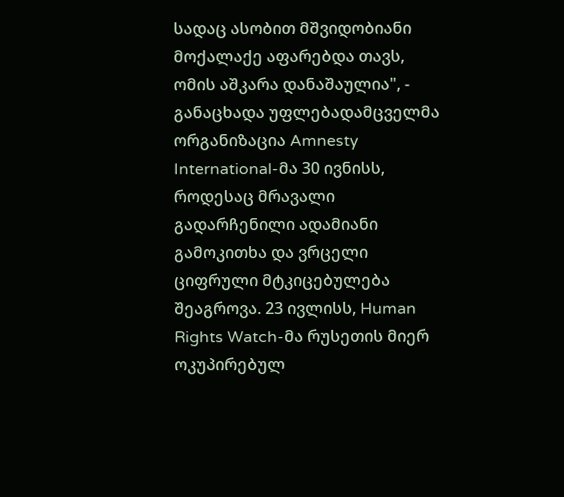სადაც ასობით მშვიდობიანი მოქალაქე აფარებდა თავს, ომის აშკარა დანაშაულია", - განაცხადა უფლებადამცველმა ორგანიზაცია Amnesty International-მა 30 ივნისს, როდესაც მრავალი გადარჩენილი ადამიანი გამოკითხა და ვრცელი ციფრული მტკიცებულება შეაგროვა. 23 ივლისს, Human Rights Watch-მა რუსეთის მიერ ოკუპირებულ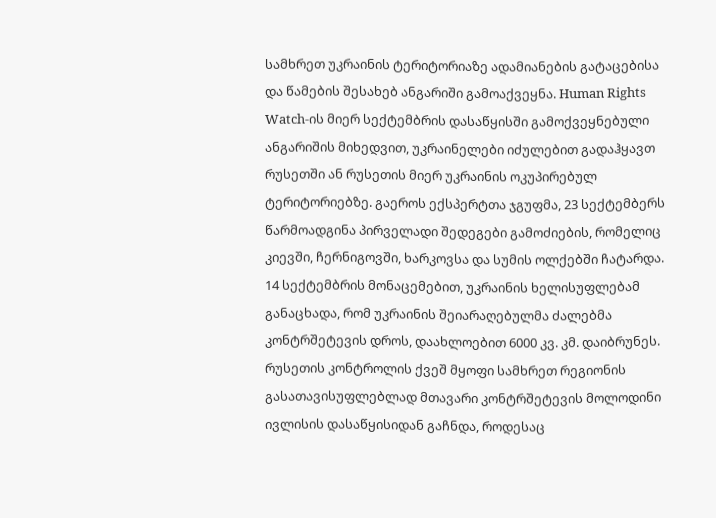სამხრეთ უკრაინის ტერიტორიაზე ადამიანების გატაცებისა და წამების შესახებ ანგარიში გამოაქვეყნა. Human Rights Watch-ის მიერ სექტემბრის დასაწყისში გამოქვეყნებული ანგარიშის მიხედვით, უკრაინელები იძულებით გადაჰყავთ რუსეთში ან რუსეთის მიერ უკრაინის ოკუპირებულ ტერიტორიებზე. გაეროს ექსპერტთა ჯგუფმა, 23 სექტემბერს წარმოადგინა პირველადი შედეგები გამოძიების, რომელიც კიევში, ჩერნიგოვში, ხარკოვსა და სუმის ოლქებში ჩატარდა. 14 სექტემბრის მონაცემებით, უკრაინის ხელისუფლებამ განაცხადა, რომ უკრაინის შეიარაღებულმა ძალებმა კონტრშეტევის დროს, დაახლოებით 6000 კვ. კმ. დაიბრუნეს. რუსეთის კონტროლის ქვეშ მყოფი სამხრეთ რეგიონის გასათავისუფლებლად მთავარი კონტრშეტევის მოლოდინი ივლისის დასაწყისიდან გაჩნდა, როდესაც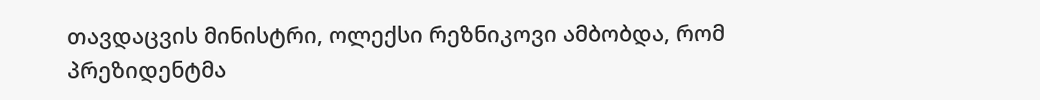თავდაცვის მინისტრი, ოლექსი რეზნიკოვი ამბობდა, რომ პრეზიდენტმა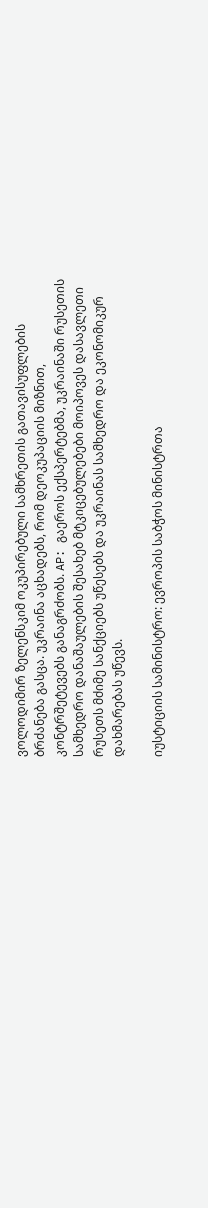ვოლოდიმირ ზელენსკიმ ოკუპირებული სამხრეთის გათავისუფლების ბრძანება გასცა. უკრაინა აცხადებს, რომ დეოკუპაციის მიზნით, კონტრშეტევებს განაგრძობს. AP: გაეროს ექსპერტებმა, უკრაინაში რუსეთის სამხედრო დანაშაულების შესახებ მტკიცებულებები მოიპოვეს დასავლეთი რუსეთს მძიმე სანქციებს უწესებს და უკრაინას სამხედრო და ეკონომიკურ დახმარებას უწევს.

იუსტიციის სამინისტრო: ევროპის საბჭოს მინისტრთა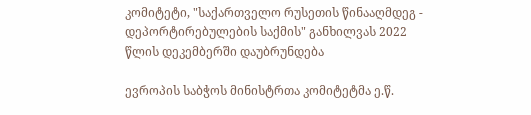კომიტეტი, "საქართველო რუსეთის წინააღმდეგ - დეპორტირებულების საქმის" განხილვას 2022 წლის დეკემბერში დაუბრუნდება

ევროპის საბჭოს მინისტრთა კომიტეტმა ე.წ.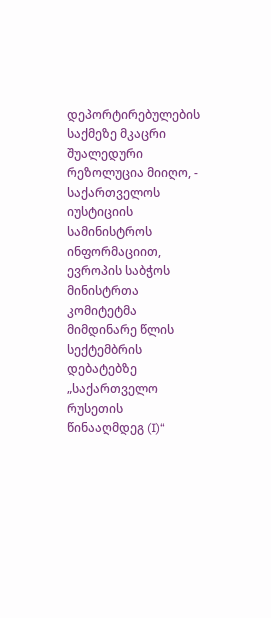დეპორტირებულების საქმეზე მკაცრი შუალედური რეზოლუცია მიიღო, - საქართველოს იუსტიციის სამინისტროს ინფორმაციით, ევროპის საბჭოს მინისტრთა კომიტეტმა მიმდინარე წლის სექტემბრის დებატებზე „საქართველო რუსეთის წინააღმდეგ (I)“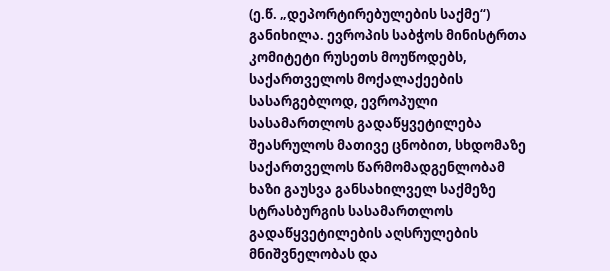(ე.წ. „დეპორტირებულების საქმე“) განიხილა. ევროპის საბჭოს მინისტრთა კომიტეტი რუსეთს მოუწოდებს, საქართველოს მოქალაქეების სასარგებლოდ, ევროპული სასამართლოს გადაწყვეტილება შეასრულოს მათივე ცნობით, სხდომაზე საქართველოს წარმომადგენლობამ ხაზი გაუსვა განსახილველ საქმეზე სტრასბურგის სასამართლოს გადაწყვეტილების აღსრულების მნიშვნელობას და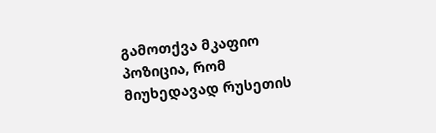გამოთქვა მკაფიო პოზიცია, რომ მიუხედავად რუსეთის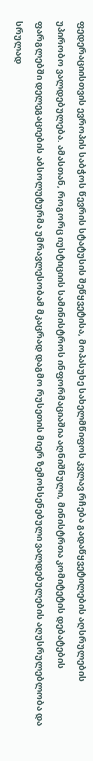ფედერაციისთვის ევროპის საბჭოს წევრის სტატუსის შეწყვეტისა, მოპასუხე სახელმწიფოს კვლავ რჩება გადაწყვეტილების აღსრულების უპირობო ვალდებულება. ამასთან, როგორც იუსტიციის სამინისტროს ინფორმაციაშია აღნიშნული, მინისტრთა კომიტეტის დებატების ფარგლებში დელეგაციების აბსოლუტურმა უმრავლესობამ მკაცრად დაგმო რუსეთის მიერ ზემოხსენებული ვალდებულების აღუსრულებლობა და სრულად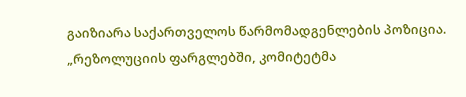გაიზიარა საქართველოს წარმომადგენლების პოზიცია. „რეზოლუციის ფარგლებში, კომიტეტმა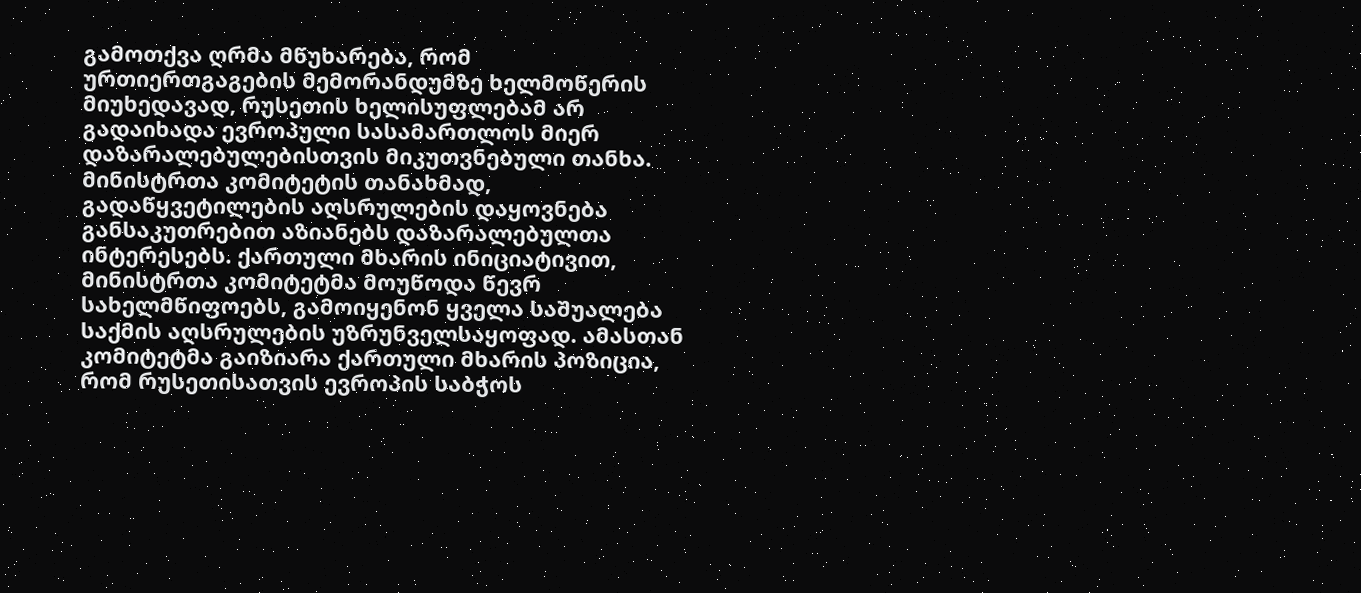გამოთქვა ღრმა მწუხარება, რომ ურთიერთგაგების მემორანდუმზე ხელმოწერის მიუხედავად, რუსეთის ხელისუფლებამ არ გადაიხადა ევროპული სასამართლოს მიერ დაზარალებულებისთვის მიკუთვნებული თანხა. მინისტრთა კომიტეტის თანახმად, გადაწყვეტილების აღსრულების დაყოვნება განსაკუთრებით აზიანებს დაზარალებულთა ინტერესებს. ქართული მხარის ინიციატივით, მინისტრთა კომიტეტმა მოუწოდა წევრ სახელმწიფოებს, გამოიყენონ ყველა საშუალება საქმის აღსრულების უზრუნველსაყოფად. ამასთან კომიტეტმა გაიზიარა ქართული მხარის პოზიცია, რომ რუსეთისათვის ევროპის საბჭოს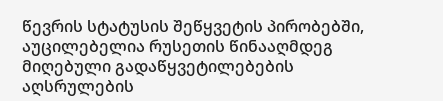წევრის სტატუსის შეწყვეტის პირობებში, აუცილებელია რუსეთის წინააღმდეგ მიღებული გადაწყვეტილებების აღსრულების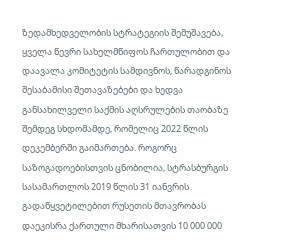ზედამხედველობის სტრატეგიის შემუშავება, ყველა წევრი სახელმწიფოს ჩართულობით და დაავალა კომიტეტის სამდივნოს, წარადგინოს შესაბამისი შეთავაზებები და ხედვა განსახილველი საქმის აღსრულების თაობაზე შემდეგ სხდომამდე, რომელიც 2022 წლის დეკემბერში გაიმართება. როგორც საზოგადოებისთვის ცნობილია, სტრასბურგის სასამართლოს 2019 წლის 31 იანვრის გადაწყვეტილებით რუსეთის მთავრობას დაეკისრა ქართული მხარისათვის 10 000 000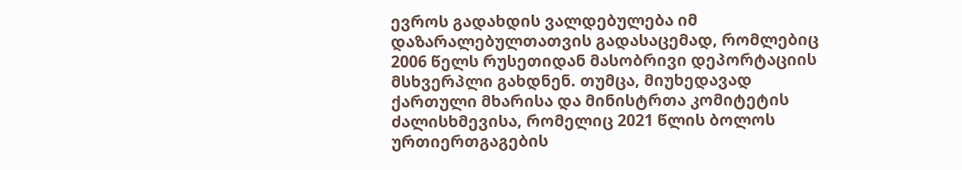ევროს გადახდის ვალდებულება იმ დაზარალებულთათვის გადასაცემად, რომლებიც 2006 წელს რუსეთიდან მასობრივი დეპორტაციის მსხვერპლი გახდნენ. თუმცა, მიუხედავად ქართული მხარისა და მინისტრთა კომიტეტის ძალისხმევისა, რომელიც 2021 წლის ბოლოს ურთიერთგაგების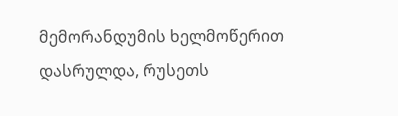მემორანდუმის ხელმოწერით დასრულდა, რუსეთს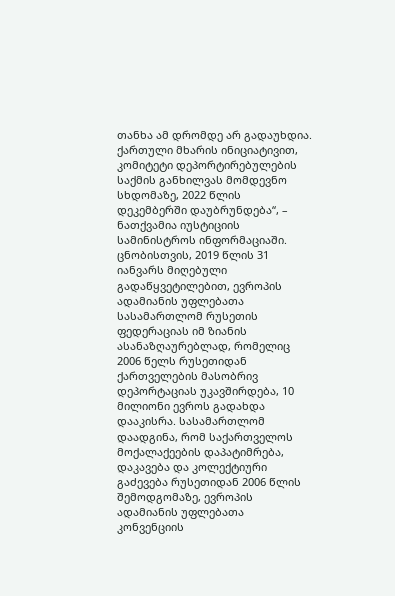თანხა ამ დრომდე არ გადაუხდია. ქართული მხარის ინიციატივით, კომიტეტი დეპორტირებულების საქმის განხილვას მომდევნო სხდომაზე, 2022 წლის დეკემბერში დაუბრუნდება“, – ნათქვამია იუსტიციის სამინისტროს ინფორმაციაში. ცნობისთვის, 2019 წლის 31 იანვარს მიღებული გადაწყვეტილებით, ევროპის ადამიანის უფლებათა სასამართლომ რუსეთის ფედერაციას იმ ზიანის ასანაზღაურებლად, რომელიც 2006 წელს რუსეთიდან ქართველების მასობრივ დეპორტაციას უკავშირდება, 10 მილიონი ევროს გადახდა დააკისრა. სასამართლომ დაადგინა, რომ საქართველოს მოქალაქეების დაპატიმრება, დაკავება და კოლექტიური გაძევება რუსეთიდან 2006 წლის შემოდგომაზე, ევროპის ადამიანის უფლებათა კონვენციის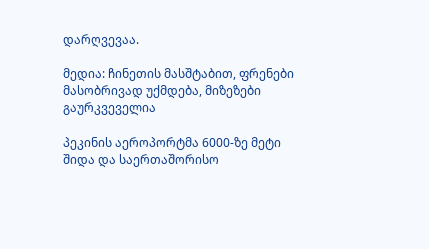დარღვევაა.

მედია: ჩინეთის მასშტაბით, ფრენები მასობრივად უქმდება, მიზეზები გაურკვეველია

პეკინის აეროპორტმა 6000-ზე მეტი შიდა და საერთაშორისო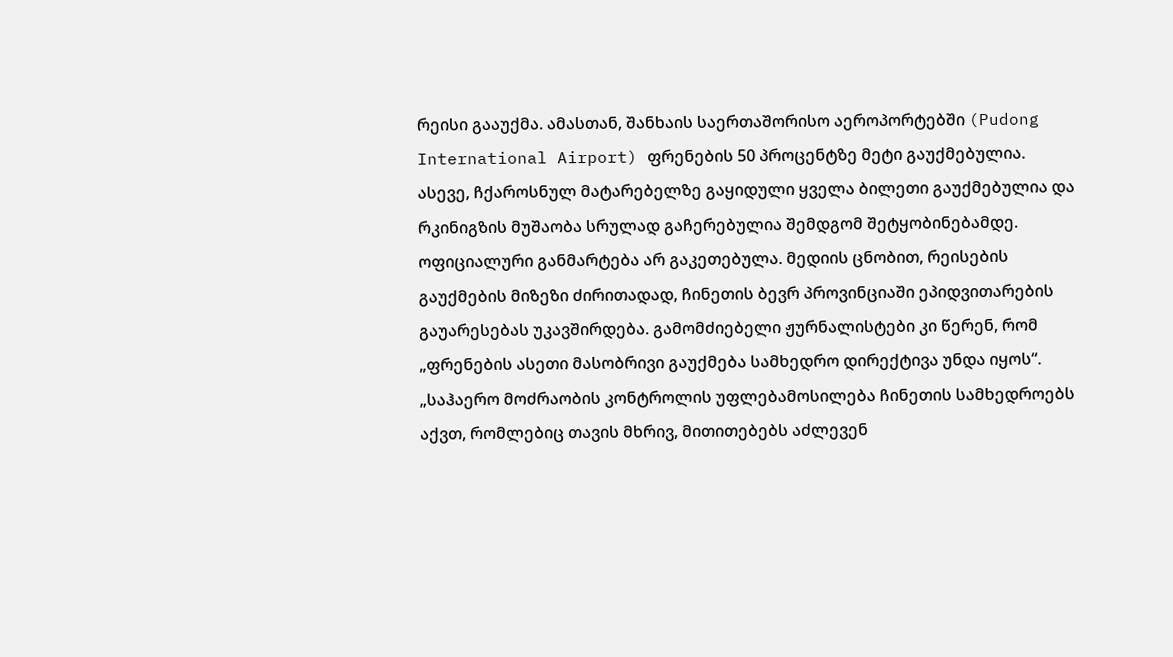რეისი გააუქმა. ამასთან, შანხაის საერთაშორისო აეროპორტებში (Pudong International Airport) ფრენების 50 პროცენტზე მეტი გაუქმებულია. ასევე, ჩქაროსნულ მატარებელზე გაყიდული ყველა ბილეთი გაუქმებულია და რკინიგზის მუშაობა სრულად გაჩერებულია შემდგომ შეტყობინებამდე. ოფიციალური განმარტება არ გაკეთებულა. მედიის ცნობით, რეისების გაუქმების მიზეზი ძირითადად, ჩინეთის ბევრ პროვინციაში ეპიდვითარების გაუარესებას უკავშირდება. გამომძიებელი ჟურნალისტები კი წერენ, რომ „ფრენების ასეთი მასობრივი გაუქმება სამხედრო დირექტივა უნდა იყოს“. „საჰაერო მოძრაობის კონტროლის უფლებამოსილება ჩინეთის სამხედროებს აქვთ, რომლებიც თავის მხრივ, მითითებებს აძლევენ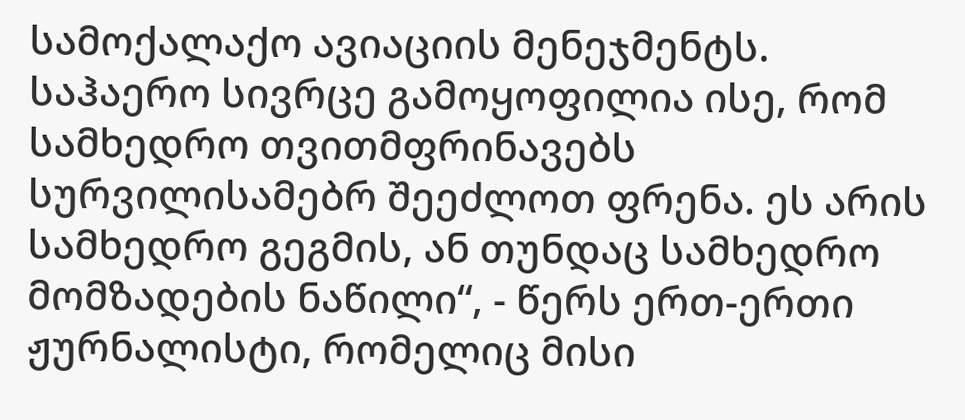სამოქალაქო ავიაციის მენეჯმენტს. საჰაერო სივრცე გამოყოფილია ისე, რომ სამხედრო თვითმფრინავებს სურვილისამებრ შეეძლოთ ფრენა. ეს არის სამხედრო გეგმის, ან თუნდაც სამხედრო მომზადების ნაწილი“, - წერს ერთ-ერთი ჟურნალისტი, რომელიც მისი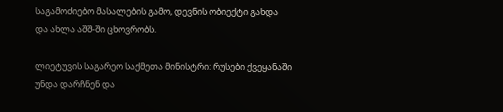საგამოძიებო მასალების გამო, დევნის ობიექტი გახდა და ახლა აშშ-ში ცხოვრობს.

ლიეტუვის საგარეო საქმეთა მინისტრი: რუსები ქვეყანაში უნდა დარჩნენ და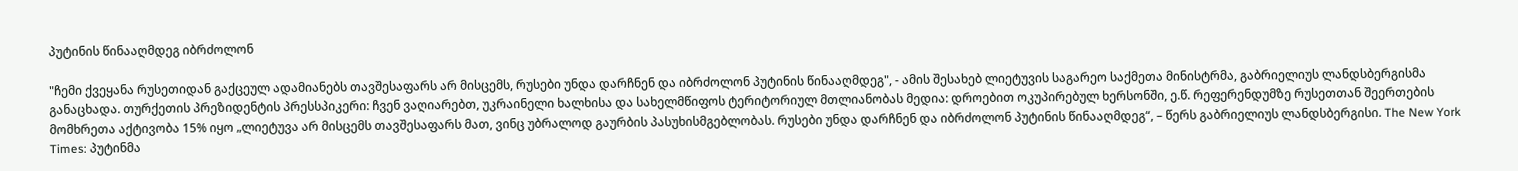პუტინის წინააღმდეგ იბრძოლონ

"ჩემი ქვეყანა რუსეთიდან გაქცეულ ადამიანებს თავშესაფარს არ მისცემს, რუსები უნდა დარჩნენ და იბრძოლონ პუტინის წინააღმდეგ", - ამის შესახებ ლიეტუვის საგარეო საქმეთა მინისტრმა, გაბრიელიუს ლანდსბერგისმა განაცხადა. თურქეთის პრეზიდენტის პრესსპიკერი: ჩვენ ვაღიარებთ, უკრაინელი ხალხისა და სახელმწიფოს ტერიტორიულ მთლიანობას მედია: დროებით ოკუპირებულ ხერსონში, ე.წ. რეფერენდუმზე რუსეთთან შეერთების მომხრეთა აქტივობა 15% იყო „ლიეტუვა არ მისცემს თავშესაფარს მათ, ვინც უბრალოდ გაურბის პასუხისმგებლობას. რუსები უნდა დარჩნენ და იბრძოლონ პუტინის წინააღმდეგ“, – წერს გაბრიელიუს ლანდსბერგისი. The New York Times: პუტინმა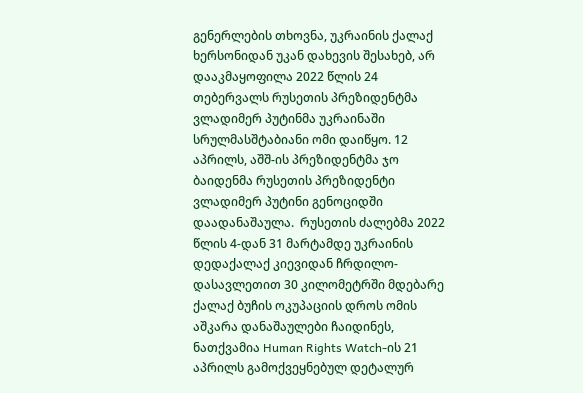გენერლების თხოვნა, უკრაინის ქალაქ ხერსონიდან უკან დახევის შესახებ, არ დააკმაყოფილა 2022 წლის 24 თებერვალს რუსეთის პრეზიდენტმა ვლადიმერ პუტინმა უკრაინაში სრულმასშტაბიანი ომი დაიწყო. 12 აპრილს, აშშ-ის პრეზიდენტმა ჯო ბაიდენმა რუსეთის პრეზიდენტი ვლადიმერ პუტინი გენოციდში დაადანაშაულა.  რუსეთის ძალებმა 2022 წლის 4-დან 31 მარტამდე უკრაინის დედაქალაქ კიევიდან ჩრდილო-დასავლეთით 30 კილომეტრში მდებარე ქალაქ ბუჩის ოკუპაციის დროს ომის აშკარა დანაშაულები ჩაიდინეს, ნათქვამია Human Rights Watch-ის 21 აპრილს გამოქვეყნებულ დეტალურ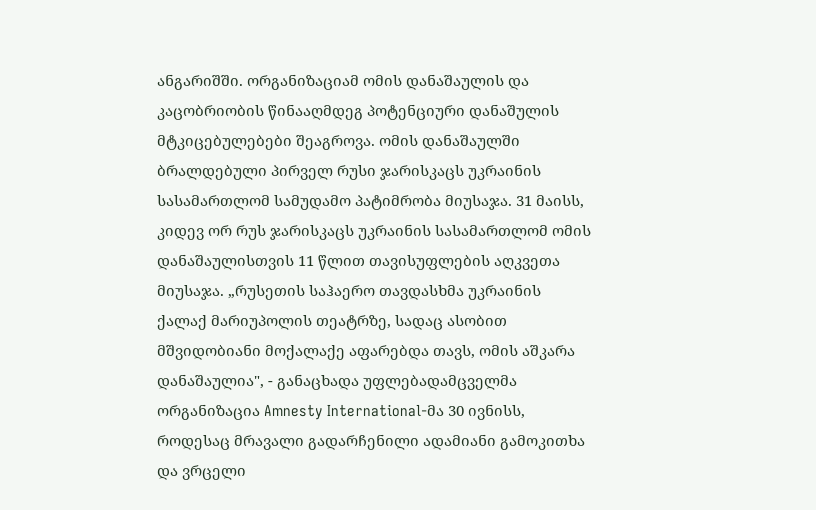ანგარიშში. ორგანიზაციამ ომის დანაშაულის და კაცობრიობის წინააღმდეგ პოტენციური დანაშულის მტკიცებულებები შეაგროვა. ომის დანაშაულში ბრალდებული პირველ რუსი ჯარისკაცს უკრაინის სასამართლომ სამუდამო პატიმრობა მიუსაჯა. 31 მაისს, კიდევ ორ რუს ჯარისკაცს უკრაინის სასამართლომ ომის დანაშაულისთვის 11 წლით თავისუფლების აღკვეთა მიუსაჯა. „რუსეთის საჰაერო თავდასხმა უკრაინის ქალაქ მარიუპოლის თეატრზე, სადაც ასობით მშვიდობიანი მოქალაქე აფარებდა თავს, ომის აშკარა დანაშაულია", - განაცხადა უფლებადამცველმა ორგანიზაცია Amnesty International-მა 30 ივნისს, როდესაც მრავალი გადარჩენილი ადამიანი გამოკითხა და ვრცელი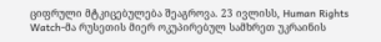ციფრული მტკიცებულება შეაგროვა. 23 ივლისს, Human Rights Watch-მა რუსეთის მიერ ოკუპირებულ სამხრეთ უკრაინის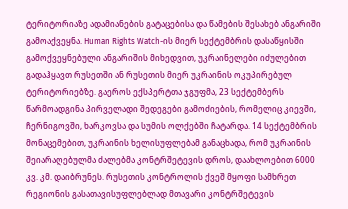ტერიტორიაზე ადამიანების გატაცებისა და წამების შესახებ ანგარიში გამოაქვეყნა. Human Rights Watch-ის მიერ სექტემბრის დასაწყისში გამოქვეყნებული ანგარიშის მიხედვით, უკრაინელები იძულებით გადაჰყავთ რუსეთში ან რუსეთის მიერ უკრაინის ოკუპირებულ ტერიტორიებზე. გაეროს ექსპერტთა ჯგუფმა, 23 სექტემბერს წარმოადგინა პირველადი შედეგები გამოძიების, რომელიც კიევში, ჩერნიგოვში, ხარკოვსა და სუმის ოლქებში ჩატარდა. 14 სექტემბრის მონაცემებით, უკრაინის ხელისუფლებამ განაცხადა, რომ უკრაინის შეიარაღებულმა ძალებმა კონტრშეტევის დროს, დაახლოებით 6000 კვ. კმ. დაიბრუნეს. რუსეთის კონტროლის ქვეშ მყოფი სამხრეთ რეგიონის გასათავისუფლებლად მთავარი კონტრშეტევის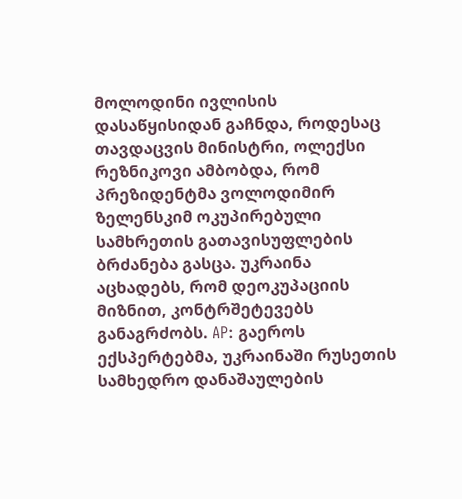მოლოდინი ივლისის დასაწყისიდან გაჩნდა, როდესაც თავდაცვის მინისტრი, ოლექსი რეზნიკოვი ამბობდა, რომ პრეზიდენტმა ვოლოდიმირ ზელენსკიმ ოკუპირებული სამხრეთის გათავისუფლების ბრძანება გასცა. უკრაინა აცხადებს, რომ დეოკუპაციის მიზნით, კონტრშეტევებს განაგრძობს. AP: გაეროს ექსპერტებმა, უკრაინაში რუსეთის სამხედრო დანაშაულების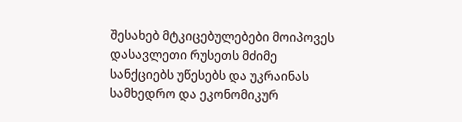შესახებ მტკიცებულებები მოიპოვეს დასავლეთი რუსეთს მძიმე სანქციებს უწესებს და უკრაინას სამხედრო და ეკონომიკურ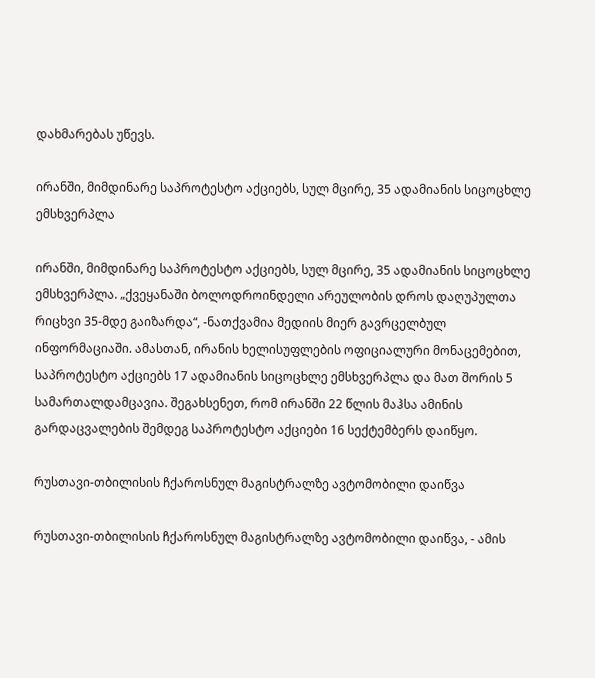დახმარებას უწევს.

ირანში, მიმდინარე საპროტესტო აქციებს, სულ მცირე, 35 ადამიანის სიცოცხლე ემსხვერპლა

ირანში, მიმდინარე საპროტესტო აქციებს, სულ მცირე, 35 ადამიანის სიცოცხლე ემსხვერპლა. „ქვეყანაში ბოლოდროინდელი არეულობის დროს დაღუპულთა რიცხვი 35-მდე გაიზარდა“, -ნათქვამია მედიის მიერ გავრცელბულ ინფორმაციაში. ამასთან, ირანის ხელისუფლების ოფიციალური მონაცემებით, საპროტესტო აქციებს 17 ადამიანის სიცოცხლე ემსხვერპლა და მათ შორის 5 სამართალდამცავია. შეგახსენეთ, რომ ირანში 22 წლის მაჰსა ამინის გარდაცვალების შემდეგ საპროტესტო აქციები 16 სექტემბერს დაიწყო.

რუსთავი-თბილისის ჩქაროსნულ მაგისტრალზე ავტომობილი დაიწვა

რუსთავი-თბილისის ჩქაროსნულ მაგისტრალზე ავტომობილი დაიწვა, - ამის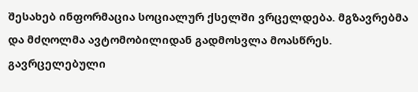შესახებ ინფორმაცია სოციალურ ქსელში ვრცელდება. მგზავრებმა და მძღოლმა ავტომობილიდან გადმოსვლა მოასწრეს. გავრცელებული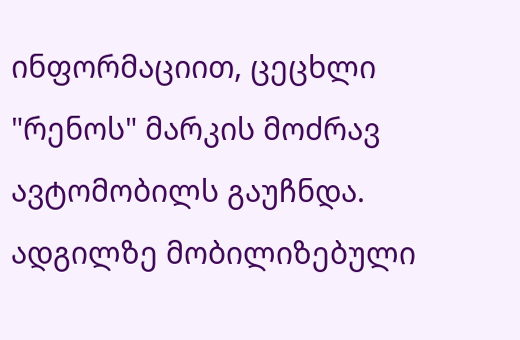ინფორმაციით, ცეცხლი "რენოს" მარკის მოძრავ ავტომობილს გაუჩნდა.  ადგილზე მობილიზებული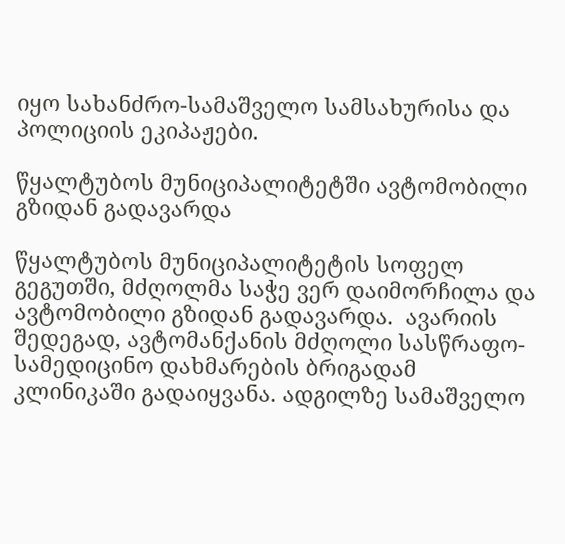იყო სახანძრო-სამაშველო სამსახურისა და პოლიციის ეკიპაჟები.

წყალტუბოს მუნიციპალიტეტში ავტომობილი გზიდან გადავარდა

წყალტუბოს მუნიციპალიტეტის სოფელ გეგუთში, მძღოლმა საჭე ვერ დაიმორჩილა და ავტომობილი გზიდან გადავარდა.  ავარიის შედეგად, ავტომანქანის მძღოლი სასწრაფო-სამედიცინო დახმარების ბრიგადამ კლინიკაში გადაიყვანა. ადგილზე სამაშველო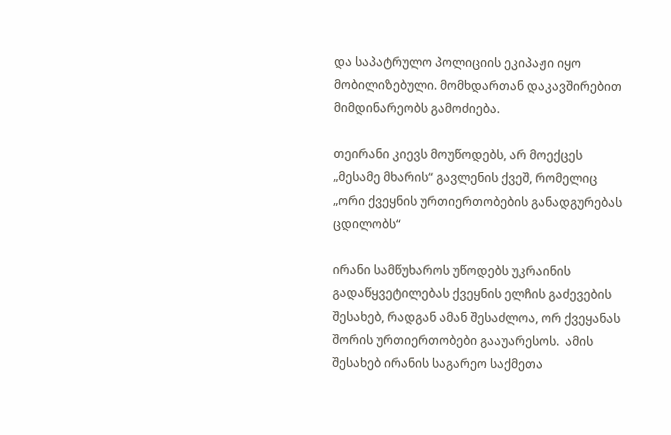და საპატრულო პოლიციის ეკიპაჟი იყო მობილიზებული. მომხდართან დაკავშირებით მიმდინარეობს გამოძიება.

თეირანი კიევს მოუწოდებს, არ მოექცეს „მესამე მხარის“ გავლენის ქვეშ, რომელიც „ორი ქვეყნის ურთიერთობების განადგურებას ცდილობს“

ირანი სამწუხაროს უწოდებს უკრაინის გადაწყვეტილებას ქვეყნის ელჩის გაძევების შესახებ, რადგან ამან შესაძლოა, ორ ქვეყანას შორის ურთიერთობები გააუარესოს.  ამის შესახებ ირანის საგარეო საქმეთა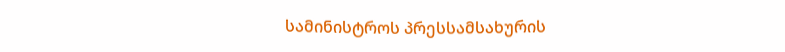სამინისტროს პრესსამსახურის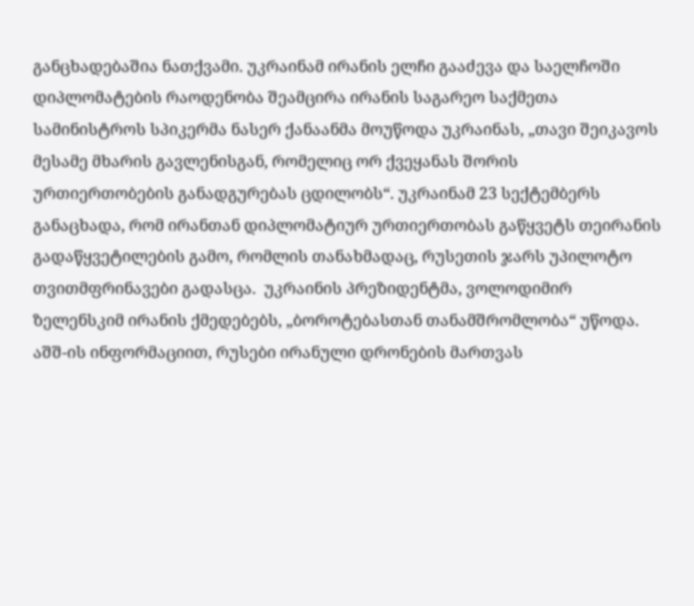განცხადებაშია ნათქვამი. უკრაინამ ირანის ელჩი გააძევა და საელჩოში დიპლომატების რაოდენობა შეამცირა ირანის საგარეო საქმეთა სამინისტროს სპიკერმა ნასერ ქანაანმა მოუწოდა უკრაინას, „თავი შეიკავოს მესამე მხარის გავლენისგან, რომელიც ორ ქვეყანას შორის ურთიერთობების განადგურებას ცდილობს“. უკრაინამ 23 სექტემბერს განაცხადა, რომ ირანთან დიპლომატიურ ურთიერთობას გაწყვეტს თეირანის გადაწყვეტილების გამო, რომლის თანახმადაც, რუსეთის ჯარს უპილოტო თვითმფრინავები გადასცა.  უკრაინის პრეზიდენტმა, ვოლოდიმირ ზელენსკიმ ირანის ქმედებებს, „ბოროტებასთან თანამშრომლობა“ უწოდა. აშშ-ის ინფორმაციით, რუსები ირანული დრონების მართვას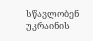სწავლობენ უკრაინის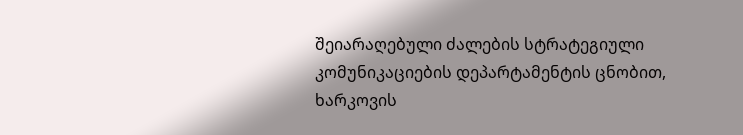შეიარაღებული ძალების სტრატეგიული კომუნიკაციების დეპარტამენტის ცნობით, ხარკოვის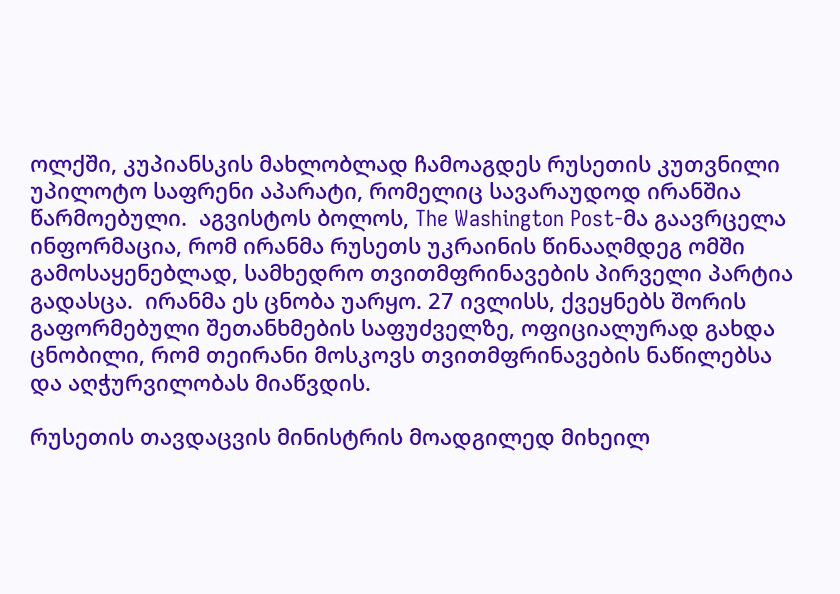ოლქში, კუპიანსკის მახლობლად ჩამოაგდეს რუსეთის კუთვნილი უპილოტო საფრენი აპარატი, რომელიც სავარაუდოდ ირანშია წარმოებული.  აგვისტოს ბოლოს, The Washington Post-მა გაავრცელა ინფორმაცია, რომ ირანმა რუსეთს უკრაინის წინააღმდეგ ომში გამოსაყენებლად, სამხედრო თვითმფრინავების პირველი პარტია გადასცა.  ირანმა ეს ცნობა უარყო. 27 ივლისს, ქვეყნებს შორის გაფორმებული შეთანხმების საფუძველზე, ოფიციალურად გახდა ცნობილი, რომ თეირანი მოსკოვს თვითმფრინავების ნაწილებსა და აღჭურვილობას მიაწვდის.

რუსეთის თავდაცვის მინისტრის მოადგილედ მიხეილ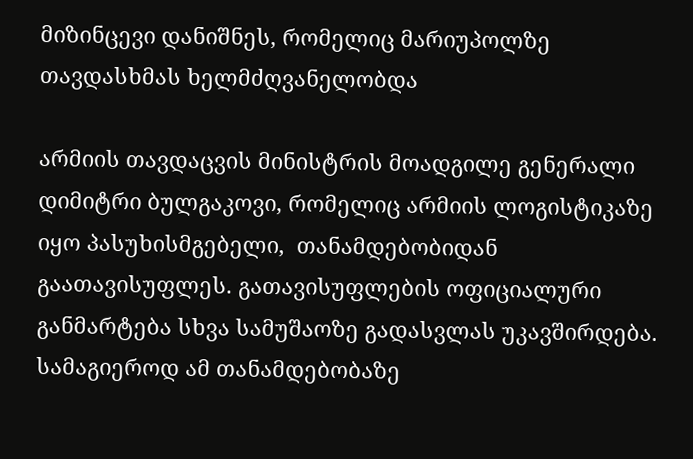მიზინცევი დანიშნეს, რომელიც მარიუპოლზე თავდასხმას ხელმძღვანელობდა

არმიის თავდაცვის მინისტრის მოადგილე გენერალი დიმიტრი ბულგაკოვი, რომელიც არმიის ლოგისტიკაზე იყო პასუხისმგებელი,  თანამდებობიდან გაათავისუფლეს. გათავისუფლების ოფიციალური განმარტება სხვა სამუშაოზე გადასვლას უკავშირდება. სამაგიეროდ ამ თანამდებობაზე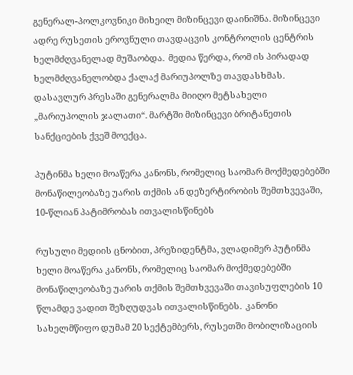გენერალ-პოლკოვნიკი მიხეილ მიზინცევი დაინიშნა. მიზინცევი ადრე რუსეთის ეროვნული თავდაცვის კონტროლის ცენტრის ხელმძღვანელად მუშაობდა.  მედია წერდა, რომ ის პირადად ხელმძღვანელობდა ქალაქ მარიუპოლზე თავდასხმას. დასავლურ პრესაში გენერალმა მიიღო მეტსახელი „მარიუპოლის ჯალათი“. მარტში მიზინცევი ბრიტანეთის სანქციების ქვეშ მოექცა.

პუტინმა ხელი მოაწერა კანონს, რომელიც საომარ მოქმედებებში მონაწილეობაზე უარის თქმის ან დეზერტირობის შემთხვევაში, 10-წლიან პატიმრობას ითვალისწინებს

რუსული მედიის ცნობით, პრეზიდენტმა, ვლადიმერ პუტინმა ხელი მოაწერა კანონს, რომელიც საომარ მოქმედებებში მონაწილეობაზე უარის თქმის შემთხვევაში თავისუფლების 10 წლამდე ვადით შეზღუდვას ითვალისწინებს.  კანონი სახელმწიფო დუმამ 20 სექტემბერს, რუსეთში მობილიზაციის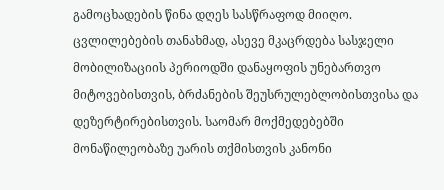გამოცხადების წინა დღეს სასწრაფოდ მიიღო. ცვლილებების თანახმად, ასევე მკაცრდება სასჯელი მობილიზაციის პერიოდში დანაყოფის უნებართვო მიტოვებისთვის, ბრძანების შეუსრულებლობისთვისა და დეზერტირებისთვის. საომარ მოქმედებებში მონაწილეობაზე უარის თქმისთვის კანონი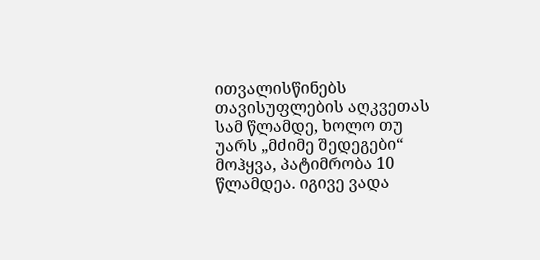ითვალისწინებს თავისუფლების აღკვეთას სამ წლამდე, ხოლო თუ უარს „მძიმე შედეგები“ მოჰყვა, პატიმრობა 10 წლამდეა. იგივე ვადა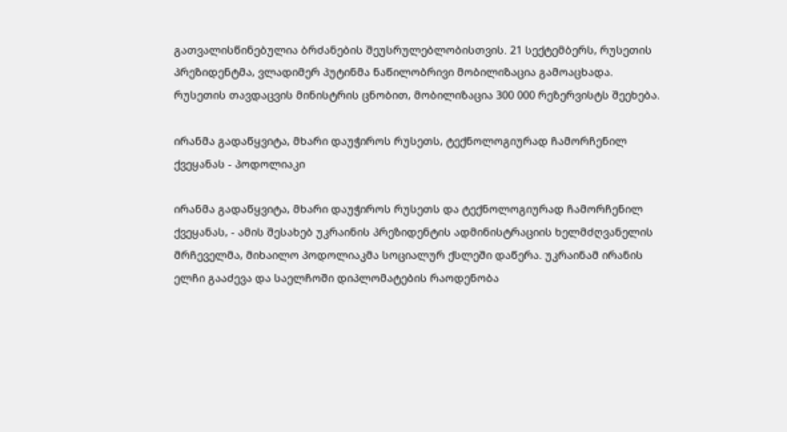გათვალისწინებულია ბრძანების შეუსრულებლობისთვის. 21 სექტემბერს, რუსეთის პრეზიდენტმა, ვლადიმერ პუტინმა ნაწილობრივი მობილიზაცია გამოაცხადა.  რუსეთის თავდაცვის მინისტრის ცნობით, მობილიზაცია 300 000 რეზერვისტს შეეხება.

ირანმა გადაწყვიტა, მხარი დაუჭიროს რუსეთს, ტექნოლოგიურად ჩამორჩენილ ქვეყანას - პოდოლიაკი

ირანმა გადაწყვიტა, მხარი დაუჭიროს რუსეთს და ტექნოლოგიურად ჩამორჩენილ ქვეყანას, - ამის შესახებ უკრაინის პრეზიდენტის ადმინისტრაციის ხელმძღვანელის მრჩეველმა, მიხაილო პოდოლიაკმა სოციალურ ქსლეში დაწერა. უკრაინამ ირანის ელჩი გააძევა და საელჩოში დიპლომატების რაოდენობა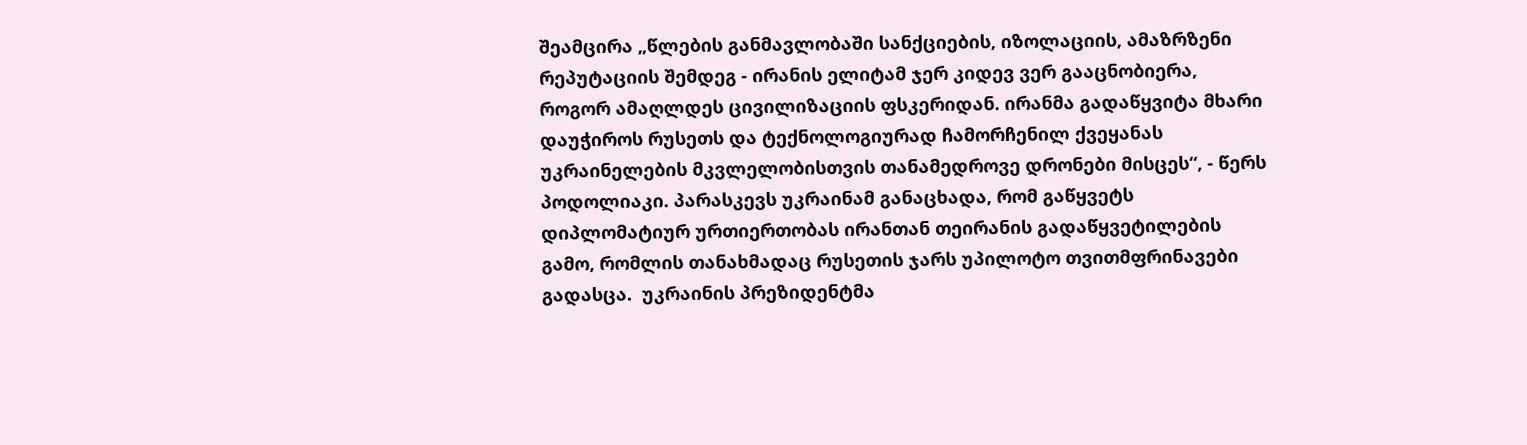შეამცირა „წლების განმავლობაში სანქციების, იზოლაციის, ამაზრზენი რეპუტაციის შემდეგ - ირანის ელიტამ ჯერ კიდევ ვერ გააცნობიერა, როგორ ამაღლდეს ცივილიზაციის ფსკერიდან. ირანმა გადაწყვიტა მხარი დაუჭიროს რუსეთს და ტექნოლოგიურად ჩამორჩენილ ქვეყანას უკრაინელების მკვლელობისთვის თანამედროვე დრონები მისცეს“, - წერს პოდოლიაკი. პარასკევს უკრაინამ განაცხადა, რომ გაწყვეტს დიპლომატიურ ურთიერთობას ირანთან თეირანის გადაწყვეტილების გამო, რომლის თანახმადაც რუსეთის ჯარს უპილოტო თვითმფრინავები გადასცა.  უკრაინის პრეზიდენტმა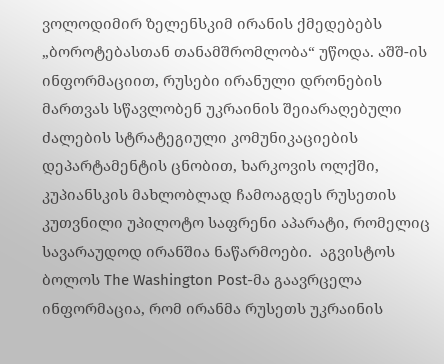ვოლოდიმირ ზელენსკიმ ირანის ქმედებებს „ბოროტებასთან თანამშრომლობა“ უწოდა. აშშ-ის ინფორმაციით, რუსები ირანული დრონების მართვას სწავლობენ უკრაინის შეიარაღებული ძალების სტრატეგიული კომუნიკაციების დეპარტამენტის ცნობით, ხარკოვის ოლქში, კუპიანსკის მახლობლად ჩამოაგდეს რუსეთის კუთვნილი უპილოტო საფრენი აპარატი, რომელიც სავარაუდოდ ირანშია ნაწარმოები.  აგვისტოს ბოლოს The Washington Post-მა გაავრცელა ინფორმაცია, რომ ირანმა რუსეთს უკრაინის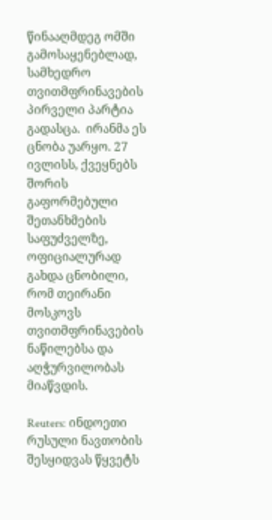წინააღმდეგ ომში გამოსაყენებლად, სამხედრო თვითმფრინავების პირველი პარტია გადასცა.  ირანმა ეს ცნობა უარყო. 27 ივლისს, ქვეყნებს შორის გაფორმებული შეთანხმების საფუძველზე, ოფიციალურად გახდა ცნობილი, რომ თეირანი მოსკოვს თვითმფრინავების ნაწილებსა და აღჭურვილობას მიაწვდის.

Reuters: ინდოეთი რუსული ნავთობის შესყიდვას წყვეტს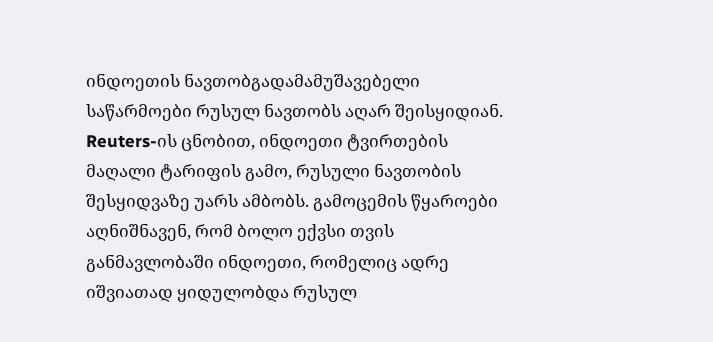ინდოეთის ნავთობგადამამუშავებელი საწარმოები რუსულ ნავთობს აღარ შეისყიდიან. Reuters-ის ცნობით, ინდოეთი ტვირთების მაღალი ტარიფის გამო, რუსული ნავთობის შესყიდვაზე უარს ამბობს. გამოცემის წყაროები აღნიშნავენ, რომ ბოლო ექვსი თვის განმავლობაში ინდოეთი, რომელიც ადრე იშვიათად ყიდულობდა რუსულ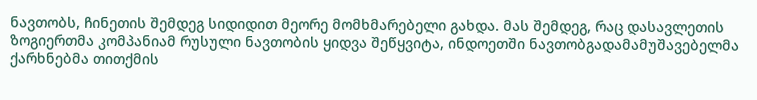ნავთობს, ჩინეთის შემდეგ სიდიდით მეორე მომხმარებელი გახდა. მას შემდეგ, რაც დასავლეთის ზოგიერთმა კომპანიამ რუსული ნავთობის ყიდვა შეწყვიტა, ინდოეთში ნავთობგადამამუშავებელმა ქარხნებმა თითქმის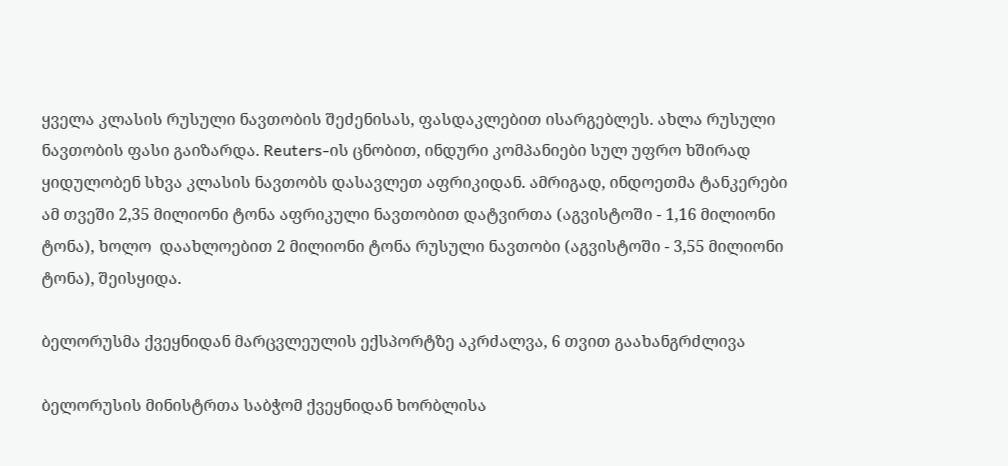ყველა კლასის რუსული ნავთობის შეძენისას, ფასდაკლებით ისარგებლეს. ახლა რუსული ნავთობის ფასი გაიზარდა. Reuters-ის ცნობით, ინდური კომპანიები სულ უფრო ხშირად ყიდულობენ სხვა კლასის ნავთობს დასავლეთ აფრიკიდან. ამრიგად, ინდოეთმა ტანკერები ამ თვეში 2,35 მილიონი ტონა აფრიკული ნავთობით დატვირთა (აგვისტოში - 1,16 მილიონი ტონა), ხოლო  დაახლოებით 2 მილიონი ტონა რუსული ნავთობი (აგვისტოში - 3,55 მილიონი ტონა), შეისყიდა.

ბელორუსმა ქვეყნიდან მარცვლეულის ექსპორტზე აკრძალვა, 6 თვით გაახანგრძლივა

ბელორუსის მინისტრთა საბჭომ ქვეყნიდან ხორბლისა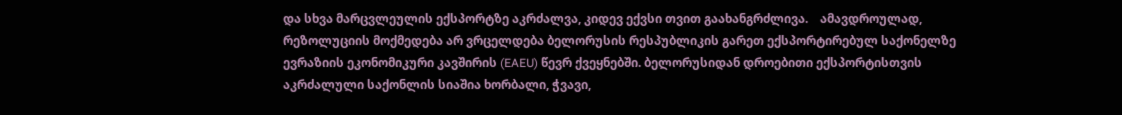და სხვა მარცვლეულის ექსპორტზე აკრძალვა, კიდევ ექვსი თვით გაახანგრძლივა.    ამავდროულად, რეზოლუციის მოქმედება არ ვრცელდება ბელორუსის რესპუბლიკის გარეთ ექსპორტირებულ საქონელზე ევრაზიის ეკონომიკური კავშირის (EAEU) წევრ ქვეყნებში. ბელორუსიდან დროებითი ექსპორტისთვის აკრძალული საქონლის სიაშია ხორბალი, ჭვავი,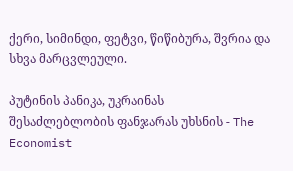ქერი, სიმინდი, ფეტვი, წიწიბურა, შვრია და სხვა მარცვლეული.

პუტინის პანიკა, უკრაინას შესაძლებლობის ფანჯარას უხსნის - The Economist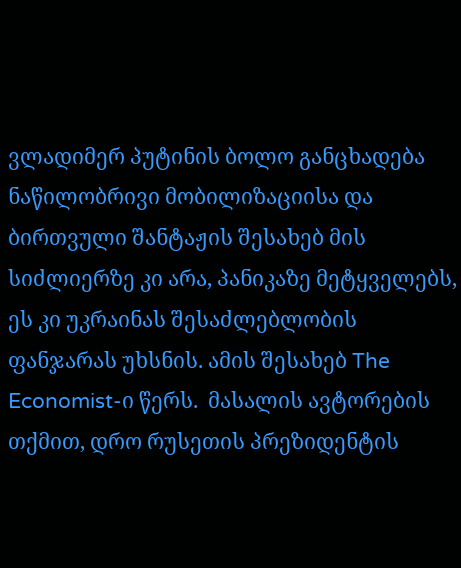ვლადიმერ პუტინის ბოლო განცხადება ნაწილობრივი მობილიზაციისა და ბირთვული შანტაჟის შესახებ მის სიძლიერზე კი არა, პანიკაზე მეტყველებს, ეს კი უკრაინას შესაძლებლობის ფანჯარას უხსნის. ამის შესახებ The Economist-ი წერს.  მასალის ავტორების თქმით, დრო რუსეთის პრეზიდენტის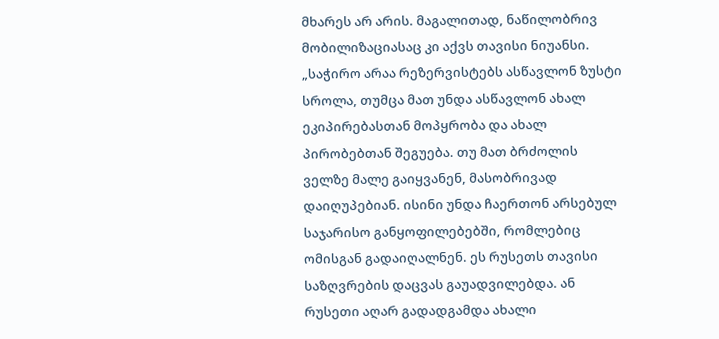მხარეს არ არის. მაგალითად, ნაწილობრივ მობილიზაციასაც კი აქვს თავისი ნიუანსი. „საჭირო არაა რეზერვისტებს ასწავლონ ზუსტი სროლა, თუმცა მათ უნდა ასწავლონ ახალ ეკიპირებასთან მოპყრობა და ახალ პირობებთან შეგუება. თუ მათ ბრძოლის ველზე მალე გაიყვანენ, მასობრივად დაიღუპებიან. ისინი უნდა ჩაერთონ არსებულ საჯარისო განყოფილებებში, რომლებიც ომისგან გადაიღალნენ. ეს რუსეთს თავისი საზღვრების დაცვას გაუადვილებდა. ან რუსეთი აღარ გადადგამდა ახალი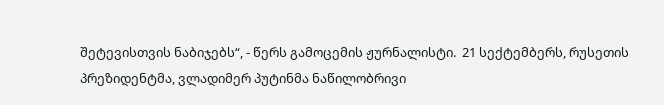შეტევისთვის ნაბიჯებს“, - წერს გამოცემის ჟურნალისტი.  21 სექტემბერს, რუსეთის პრეზიდენტმა, ვლადიმერ პუტინმა ნაწილობრივი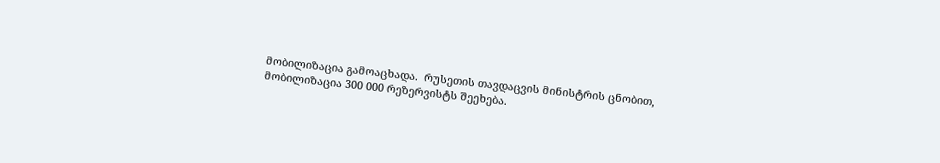მობილიზაცია გამოაცხადა.  რუსეთის თავდაცვის მინისტრის ცნობით, მობილიზაცია 300 000 რეზერვისტს შეეხება.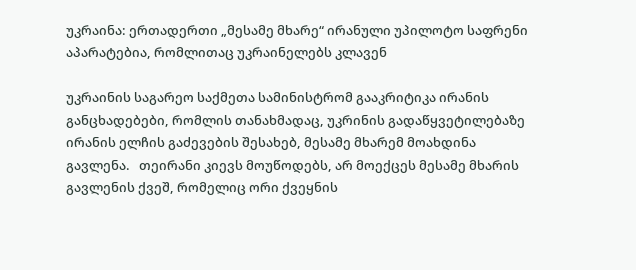უკრაინა: ერთადერთი „მესამე მხარე“ ირანული უპილოტო საფრენი აპარატებია, რომლითაც უკრაინელებს კლავენ

უკრაინის საგარეო საქმეთა სამინისტრომ გააკრიტიკა ირანის განცხადებები, რომლის თანახმადაც, უკრინის გადაწყვეტილებაზე ირანის ელჩის გაძევების შესახებ, მესამე მხარემ მოახდინა გავლენა.   თეირანი კიევს მოუწოდებს, არ მოექცეს მესამე მხარის გავლენის ქვეშ, რომელიც ორი ქვეყნის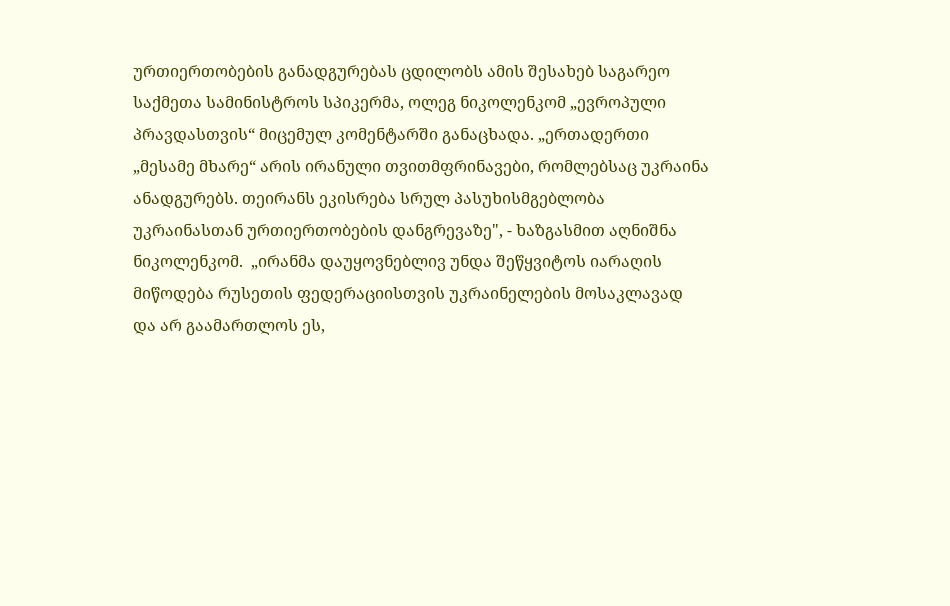ურთიერთობების განადგურებას ცდილობს ამის შესახებ საგარეო საქმეთა სამინისტროს სპიკერმა, ოლეგ ნიკოლენკომ „ევროპული პრავდასთვის“ მიცემულ კომენტარში განაცხადა. „ერთადერთი „მესამე მხარე“ არის ირანული თვითმფრინავები, რომლებსაც უკრაინა ანადგურებს. თეირანს ეკისრება სრულ პასუხისმგებლობა უკრაინასთან ურთიერთობების დანგრევაზე", - ხაზგასმით აღნიშნა ნიკოლენკომ.  „ირანმა დაუყოვნებლივ უნდა შეწყვიტოს იარაღის მიწოდება რუსეთის ფედერაციისთვის უკრაინელების მოსაკლავად და არ გაამართლოს ეს,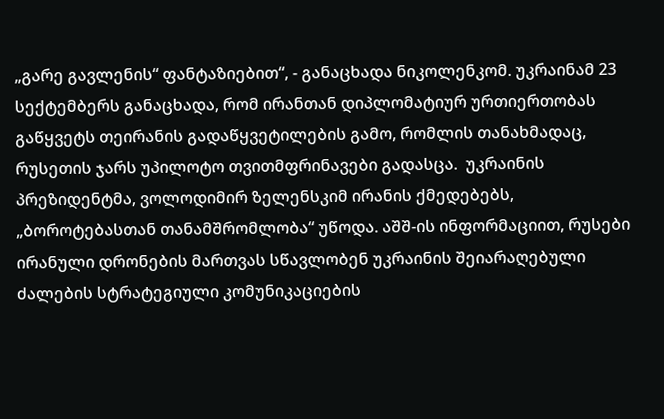„გარე გავლენის“ ფანტაზიებით“, - განაცხადა ნიკოლენკომ. უკრაინამ 23 სექტემბერს განაცხადა, რომ ირანთან დიპლომატიურ ურთიერთობას გაწყვეტს თეირანის გადაწყვეტილების გამო, რომლის თანახმადაც, რუსეთის ჯარს უპილოტო თვითმფრინავები გადასცა.  უკრაინის პრეზიდენტმა, ვოლოდიმირ ზელენსკიმ ირანის ქმედებებს, „ბოროტებასთან თანამშრომლობა“ უწოდა. აშშ-ის ინფორმაციით, რუსები ირანული დრონების მართვას სწავლობენ უკრაინის შეიარაღებული ძალების სტრატეგიული კომუნიკაციების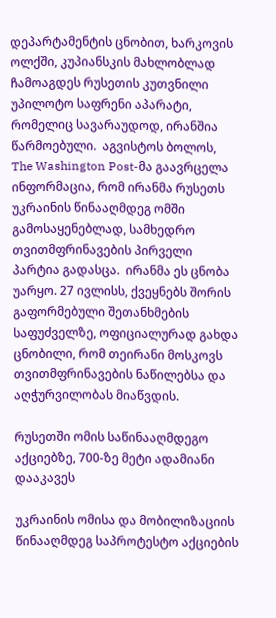დეპარტამენტის ცნობით, ხარკოვის ოლქში, კუპიანსკის მახლობლად ჩამოაგდეს რუსეთის კუთვნილი უპილოტო საფრენი აპარატი, რომელიც სავარაუდოდ, ირანშია წარმოებული.  აგვისტოს ბოლოს, The Washington Post-მა გაავრცელა ინფორმაცია, რომ ირანმა რუსეთს უკრაინის წინააღმდეგ ომში გამოსაყენებლად, სამხედრო თვითმფრინავების პირველი პარტია გადასცა.  ირანმა ეს ცნობა უარყო. 27 ივლისს, ქვეყნებს შორის გაფორმებული შეთანხმების საფუძველზე, ოფიციალურად გახდა ცნობილი, რომ თეირანი მოსკოვს თვითმფრინავების ნაწილებსა და აღჭურვილობას მიაწვდის.

რუსეთში ომის საწინააღმდეგო აქციებზე, 700-ზე მეტი ადამიანი დააკავეს

უკრაინის ომისა და მობილიზაციის წინააღმდეგ საპროტესტო აქციების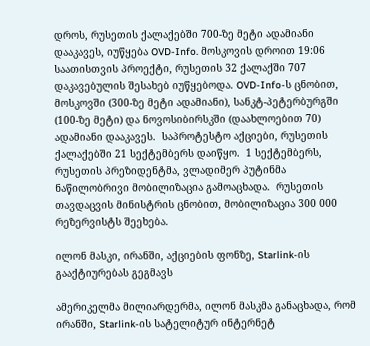დროს, რუსეთის ქალაქებში 700-ზე მეტი ადამიანი დააკავეს, იუწყება OVD-Info. მოსკოვის დროით 19:06 საათისთვის პროექტი, რუსეთის 32 ქალაქში 707 დაკავებულის შესახებ იუწყებოდა. OVD-Info-ს ცნობით, მოსკოვში (300-ზე მეტი ადამიანი), სანკტ-პეტერბურგში (100-ზე მეტი) და ნოვოსიბირსკში (დაახლოებით 70) ადამიანი დააკავეს.  საპროტესტო აქციები, რუსეთის ქალაქებში 21 სექტემბერს დაიწყო.  1 სექტემბერს, რუსეთის პრეზიდენტმა, ვლადიმერ პუტინმა ნაწილობრივი მობილიზაცია გამოაცხადა.  რუსეთის თავდაცვის მინისტრის ცნობით, მობილიზაცია 300 000 რეზერვისტს შეეხება.

ილონ მასკი, ირანში, აქციების ფონზე, Starlink-ის გააქტიურებას გეგმავს

ამერიკელმა მილიარდერმა, ილონ მასკმა განაცხადა, რომ ირანში, Starlink-ის სატელიტურ ინტერნეტ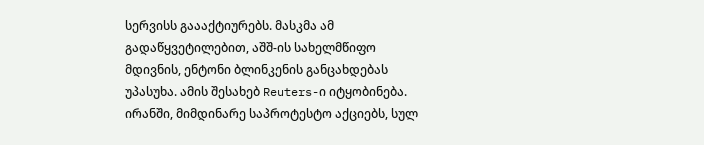სერვისს გაააქტიურებს. მასკმა ამ გადაწყვეტილებით, აშშ-ის სახელმწიფო მდივნის, ენტონი ბლინკენის განცახდებას უპასუხა. ამის შესახებ Reuters-ი იტყობინება. ირანში, მიმდინარე საპროტესტო აქციებს, სულ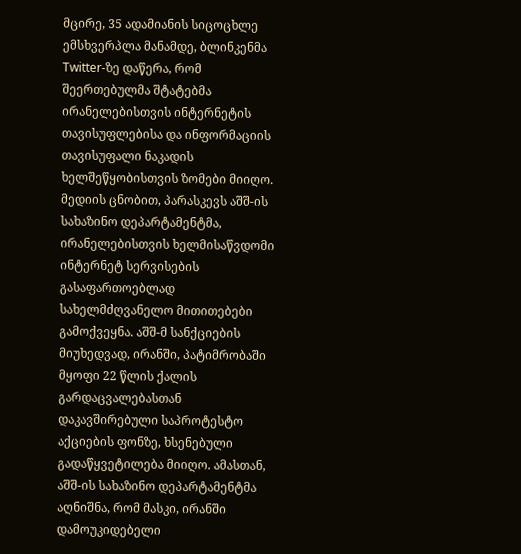მცირე, 35 ადამიანის სიცოცხლე ემსხვერპლა მანამდე, ბლინკენმა Twitter-ზე დაწერა, რომ შეერთებულმა შტატებმა ირანელებისთვის ინტერნეტის თავისუფლებისა და ინფორმაციის თავისუფალი ნაკადის ხელშეწყობისთვის ზომები მიიღო. მედიის ცნობით, პარასკევს აშშ-ის სახაზინო დეპარტამენტმა, ირანელებისთვის ხელმისაწვდომი ინტერნეტ სერვისების გასაფართოებლად სახელმძღვანელო მითითებები გამოქვეყნა. აშშ-მ სანქციების მიუხედვად, ირანში, პატიმრობაში მყოფი 22 წლის ქალის გარდაცვალებასთან დაკავშირებული საპროტესტო აქციების ფონზე, ხსენებული გადაწყვეტილება მიიღო. ამასთან, აშშ-ის სახაზინო დეპარტამენტმა აღნიშნა, რომ მასკი, ირანში დამოუკიდებელი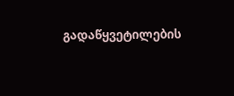გადაწყვეტილების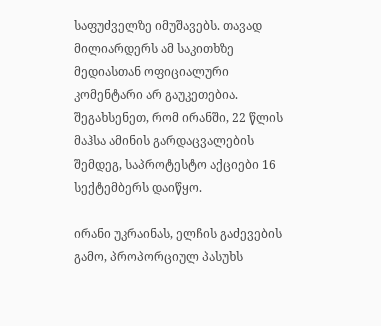საფუძველზე იმუშავებს. თავად მილიარდერს ამ საკითხზე მედიასთან ოფიციალური კომენტარი არ გაუკეთებია.  შეგახსენეთ, რომ ირანში, 22 წლის მაჰსა ამინის გარდაცვალების შემდეგ, საპროტესტო აქციები 16 სექტემბერს დაიწყო.

ირანი უკრაინას, ელჩის გაძევების გამო, პროპორციულ პასუხს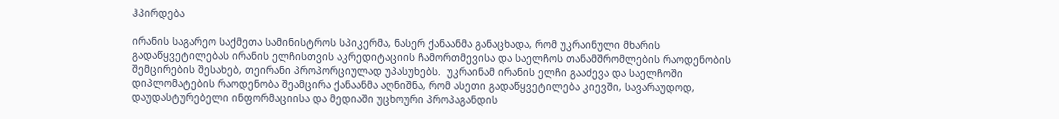ჰპირდება

ირანის საგარეო საქმეთა სამინისტროს სპიკერმა, ნასერ ქანაანმა განაცხადა, რომ უკრაინული მხარის გადაწყვეტილებას ირანის ელჩისთვის აკრედიტაციის ჩამორთმევისა და საელჩოს თანამშრომლების რაოდენობის შემცირების შესახებ, თეირანი პროპორციულად უპასუხებს.  უკრაინამ ირანის ელჩი გააძევა და საელჩოში დიპლომატების რაოდენობა შეამცირა ქანაანმა აღნიშნა, რომ ასეთი გადაწყვეტილება კიევში, სავარაუდოდ, დაუდასტურებელი ინფორმაციისა და მედიაში უცხოური პროპაგანდის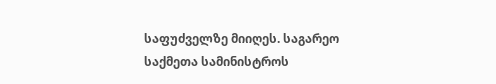საფუძველზე მიიღეს. საგარეო საქმეთა სამინისტროს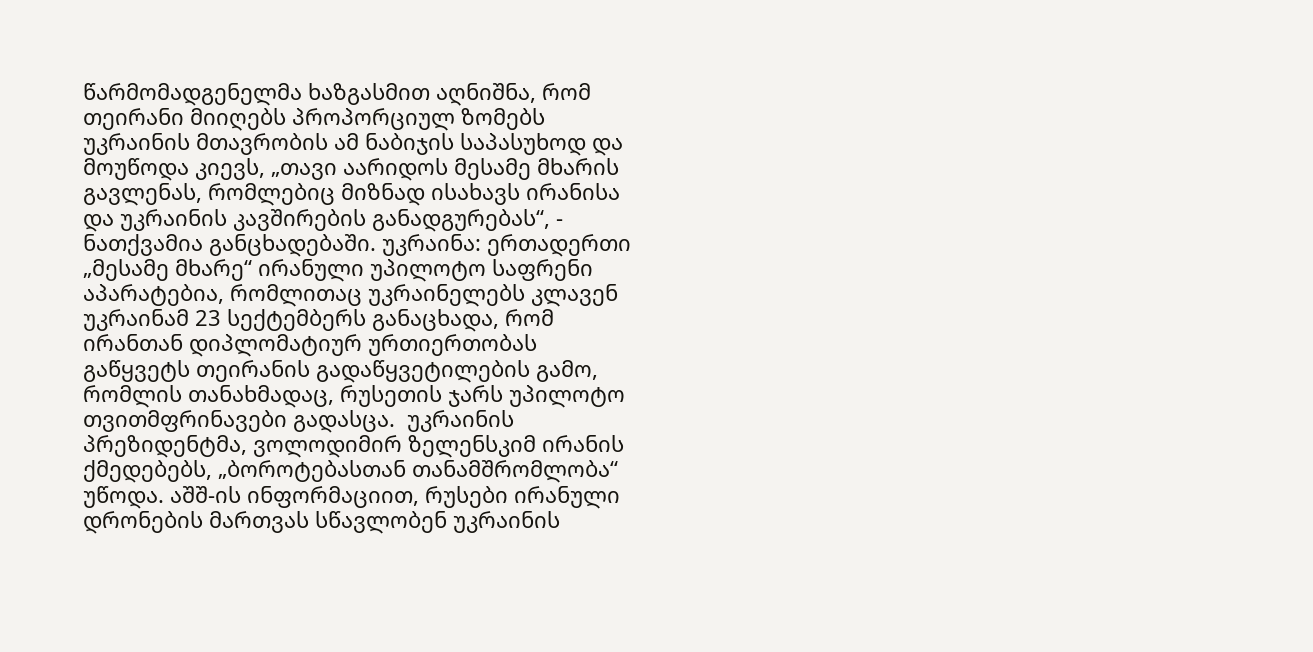წარმომადგენელმა ხაზგასმით აღნიშნა, რომ თეირანი მიიღებს პროპორციულ ზომებს უკრაინის მთავრობის ამ ნაბიჯის საპასუხოდ და მოუწოდა კიევს, „თავი აარიდოს მესამე მხარის გავლენას, რომლებიც მიზნად ისახავს ირანისა და უკრაინის კავშირების განადგურებას“, - ნათქვამია განცხადებაში. უკრაინა: ერთადერთი „მესამე მხარე“ ირანული უპილოტო საფრენი აპარატებია, რომლითაც უკრაინელებს კლავენ უკრაინამ 23 სექტემბერს განაცხადა, რომ ირანთან დიპლომატიურ ურთიერთობას გაწყვეტს თეირანის გადაწყვეტილების გამო, რომლის თანახმადაც, რუსეთის ჯარს უპილოტო თვითმფრინავები გადასცა.  უკრაინის პრეზიდენტმა, ვოლოდიმირ ზელენსკიმ ირანის ქმედებებს, „ბოროტებასთან თანამშრომლობა“ უწოდა. აშშ-ის ინფორმაციით, რუსები ირანული დრონების მართვას სწავლობენ უკრაინის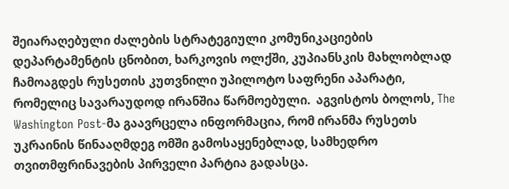შეიარაღებული ძალების სტრატეგიული კომუნიკაციების დეპარტამენტის ცნობით, ხარკოვის ოლქში, კუპიანსკის მახლობლად ჩამოაგდეს რუსეთის კუთვნილი უპილოტო საფრენი აპარატი, რომელიც სავარაუდოდ ირანშია წარმოებული.  აგვისტოს ბოლოს, The Washington Post-მა გაავრცელა ინფორმაცია, რომ ირანმა რუსეთს უკრაინის წინააღმდეგ ომში გამოსაყენებლად, სამხედრო თვითმფრინავების პირველი პარტია გადასცა.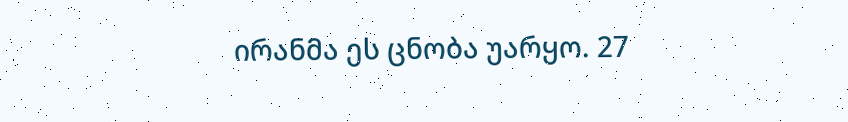ირანმა ეს ცნობა უარყო. 27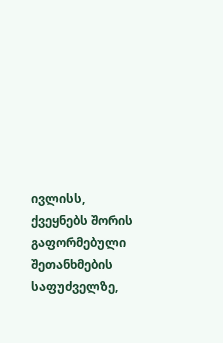ივლისს, ქვეყნებს შორის გაფორმებული შეთანხმების საფუძველზე,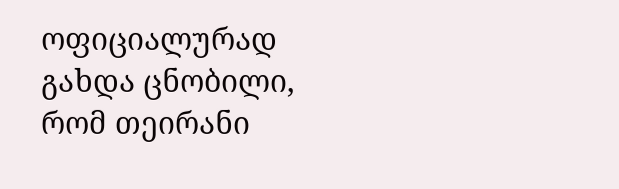ოფიციალურად გახდა ცნობილი, რომ თეირანი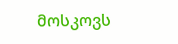მოსკოვს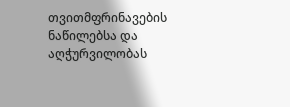თვითმფრინავების ნაწილებსა და აღჭურვილობას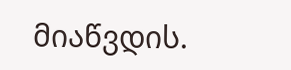მიაწვდის.